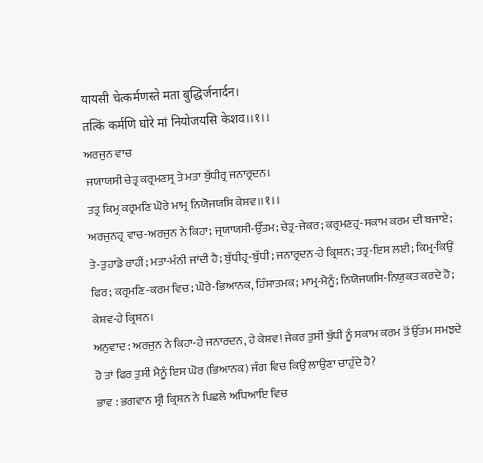यायसी चेत्कर्मणस्ते मता बुद्धिर्जनार्दन।
तत्किं कर्मणि घोरे मां नियोजयसि केशव।।१।।
ਅਰਜੁਨ ਵਾਚ
ਜਯਾਯਸੀ ਚੇਤ੍ਰ ਕਰ੍ਰਮਣਸ੍ਰ ਤੇ ਮਤਾ ਬੁੱਧੀਰ੍ਰ ਜਨਾਰ੍ਰਦਨ।
ਤਤ੍ਰ ਕਿਮ੍ਰ ਕਰ੍ਰਮਣਿ ਘੋਰੇ ਮਾਮ੍ਰ ਨਿਯੋਜਯਸਿ ਕੇਸ਼ਵ।।१।।
ਅਰਜੁਨਹ੍ਰ ਵਾਚ-ਅਰਜੁਨ ਨੇ ਕਿਹਾ; ਜ੍ਰਯਾਯਸੀ-ਉੱਤਮ; ਚੇਤ੍ਰ-ਜੇਕਰ; ਕਰ੍ਰਮਣਹ੍ਰ-ਸਕਾਮ ਕਰਮ ਦੀ ਬਜਾਏ; ਤੇ-ਤੁਹਾਡੇ ਰਾਹੀਂ; ਮਤਾ-ਮੰਨੀ ਜਾਂਦੀ ਹੈ; ਬੁੱਧੀਹ੍ਰ-ਬੁੱਧੀ; ਜਨਾਰ੍ਰਦਨ-ਹੇ ਕ੍ਰਿਸ਼ਨ; ਤਤ੍ਰ-ਇਸ ਲਈ; ਕਿਮ੍ਰ-ਕਿਉਂ ਫਿਰ; ਕਰ੍ਰਮਣਿ-ਕਰਮ ਵਿਚ; ਘੋਰੇ-ਭਿਆਨਕ, ਹਿੰਸਾਤਮਕ; ਮਾਮ੍ਰ-ਮੈਨੂੰ; ਨਿਯੋਜਯਸਿ-ਨਿਯੁਕਤ ਕਰਦੇ ਹੋ; ਕੇਸ਼ਵ-ਹੇ ਕ੍ਰਿਸ਼ਨ।
ਅਨੁਵਾਦ : ਅਰਜੁਨ ਨੇ ਕਿਹਾ-ਹੇ ਜਨਾਰਦਨ, ਹੇ ਕੇਸ਼ਵ! ਜੇਕਰ ਤੁਸੀਂ ਬੁੱਧੀ ਨੂੰ ਸਕਾਮ ਕਰਮ ਤੋਂ ਉੱਤਮ ਸਮਝਦੇ ਹੋ ਤਾਂ ਫਿਰ ਤੁਸੀਂ ਮੈਨੂੰ ਇਸ ਘੋਰ (ਭਿਆਨਕ) ਜੰਗ ਵਿਚ ਕਿਉਂ ਲਾਉਣਾ ਚਾਹੁੰਦੇ ਹੋ?
ਭਾਵ : ਭਗਵਾਨ ਸ਼੍ਰੀ ਕ੍ਰਿਸ਼ਨ ਨੇ ਪਿਛਲੇ ਅਧਿਆਇ ਵਿਚ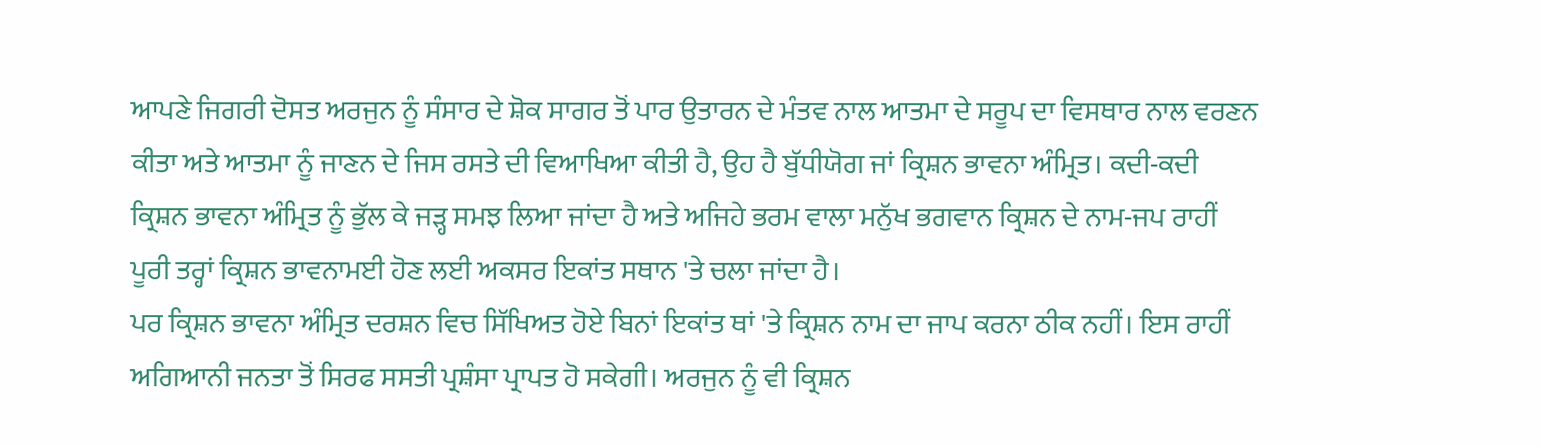ਆਪਣੇ ਜਿਗਰੀ ਦੋਸਤ ਅਰਜੁਨ ਨੂੰ ਸੰਸਾਰ ਦੇ ਸ਼ੋਕ ਸਾਗਰ ਤੋਂ ਪਾਰ ਉਤਾਰਨ ਦੇ ਮੰਤਵ ਨਾਲ ਆਤਮਾ ਦੇ ਸਰੂਪ ਦਾ ਵਿਸਥਾਰ ਨਾਲ ਵਰਣਨ ਕੀਤਾ ਅਤੇ ਆਤਮਾ ਨੂੰ ਜਾਣਨ ਦੇ ਜਿਸ ਰਸਤੇ ਦੀ ਵਿਆਖਿਆ ਕੀਤੀ ਹੈ, ਉਹ ਹੈ ਬੁੱਧੀਯੋਗ ਜਾਂ ਕ੍ਰਿਸ਼ਨ ਭਾਵਨਾ ਅੰਮ੍ਰਿਤ। ਕਦੀ-ਕਦੀ ਕ੍ਰਿਸ਼ਨ ਭਾਵਨਾ ਅੰਮ੍ਰਿਤ ਨੂੰ ਭੁੱਲ ਕੇ ਜੜ੍ਹ ਸਮਝ ਲਿਆ ਜਾਂਦਾ ਹੈ ਅਤੇ ਅਜਿਹੇ ਭਰਮ ਵਾਲਾ ਮਨੁੱਖ ਭਗਵਾਨ ਕ੍ਰਿਸ਼ਨ ਦੇ ਨਾਮ-ਜਪ ਰਾਹੀਂ ਪੂਰੀ ਤਰ੍ਹਾਂ ਕ੍ਰਿਸ਼ਨ ਭਾਵਨਾਮਈ ਹੋਣ ਲਈ ਅਕਸਰ ਇਕਾਂਤ ਸਥਾਨ 'ਤੇ ਚਲਾ ਜਾਂਦਾ ਹੈ।
ਪਰ ਕ੍ਰਿਸ਼ਨ ਭਾਵਨਾ ਅੰਮ੍ਰਿਤ ਦਰਸ਼ਨ ਵਿਚ ਸਿੱਖਿਅਤ ਹੋਏ ਬਿਨਾਂ ਇਕਾਂਤ ਥਾਂ 'ਤੇ ਕ੍ਰਿਸ਼ਨ ਨਾਮ ਦਾ ਜਾਪ ਕਰਨਾ ਠੀਕ ਨਹੀਂ। ਇਸ ਰਾਹੀਂ ਅਗਿਆਨੀ ਜਨਤਾ ਤੋਂ ਸਿਰਫ ਸਸਤੀ ਪ੍ਰਸ਼ੰਸਾ ਪ੍ਰਾਪਤ ਹੋ ਸਕੇਗੀ। ਅਰਜੁਨ ਨੂੰ ਵੀ ਕ੍ਰਿਸ਼ਨ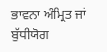ਭਾਵਨਾ ਅੰਮ੍ਰਿਤ ਜਾਂ ਬੁੱਧੀਯੋਗ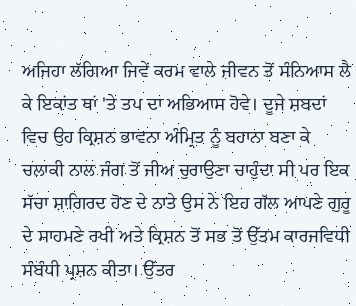ਅਜਿਹਾ ਲੱਗਿਆ ਜਿਵੇਂ ਕਰਮ ਵਾਲੇ ਜੀਵਨ ਤੋਂ ਸੰਨਿਆਸ ਲੈ ਕੇ ਇਕਾਂਤ ਥਾਂ 'ਤੇ ਤਪ ਦਾ ਅਭਿਆਸ ਹੋਵੇ। ਦੂਜੇ ਸ਼ਬਦਾਂ ਵਿਚ ਉਹ ਕ੍ਰਿਸ਼ਨ ਭਾਵਨਾ ਅੰਮ੍ਰਿਤ ਨੂੰ ਬਹਾਨਾ ਬਣਾ ਕੇ ਚਲਾਕੀ ਨਾਲ ਜੰਗ ਤੋਂ ਜੀਅ ਚੁਰਾਉਣਾ ਚਾਹੁੰਦਾ ਸੀ ਪਰ ਇਕ ਸੱਚਾ ਸ਼ਾਗਿਰਦ ਹੋਣ ਦੇ ਨਾਤੇ ਉਸ ਨੇ ਇਹ ਗੱਲ ਆਪਣੇ ਗੁਰੂ ਦੇ ਸਾਹਮਣੇ ਰਖੀ ਅਤੇ ਕ੍ਰਿਸ਼ਨ ਤੋਂ ਸਭ ਤੋਂ ਉੱਤਮ ਕਾਰਜਵਿਧੀ ਸੰਬੰਧੀ ਪ੍ਰਸ਼ਨ ਕੀਤਾ। ਉੱਤਰ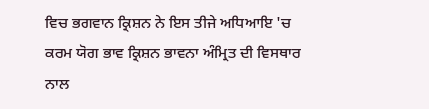ਵਿਚ ਭਗਵਾਨ ਕ੍ਰਿਸ਼ਨ ਨੇ ਇਸ ਤੀਜੇ ਅਧਿਆਇ 'ਚ ਕਰਮ ਯੋਗ ਭਾਵ ਕ੍ਰਿਸ਼ਨ ਭਾਵਨਾ ਅੰਮ੍ਰਿਤ ਦੀ ਵਿਸਥਾਰ ਨਾਲ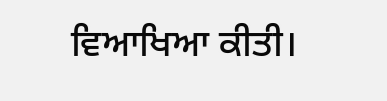ਵਿਆਖਿਆ ਕੀਤੀ।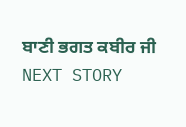ਬਾਣੀ ਭਗਤ ਕਬੀਰ ਜੀ
NEXT STORY